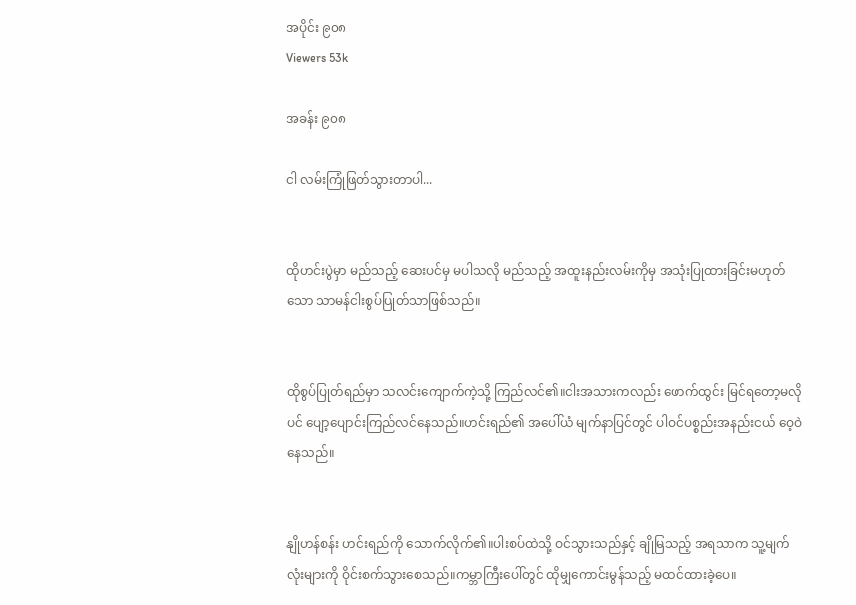အပိုင်း ၉၀၈
Viewers 53k

အခန်း ၉၀၈

ငါ လမ်းကြုံဖြတ်သွားတာပါ...


ထိုဟင်းပွဲမှာ မည်သည့် ဆေးပင်မှ မပါသလို မည်သည့် အထူးနည်းလမ်းကိုမှ အသုံးပြုထားခြင်းမဟုတ်သော သာမန်ငါးစွပ်ပြုတ်သာဖြစ်သည်။


ထိုစွပ်ပြုတ်ရည်မှာ သလင်းကျောက်ကဲ့သို့ ကြည်လင်၏။ငါးအသားကလည်း ဖောက်ထွင်း မြင်ရတော့မလိုပင် ပျော့ပျောင်းကြည်လင်နေသည်။ဟင်းရည်၏ အပေါ်ယံ မျက်နာပြင်တွင် ပါဝင်ပစ္စည်းအနည်းငယ် ဝေ့ဝဲနေသည်။


နျိုဟန်စန်း ဟင်းရည်ကို သောက်လိုက်၏။ပါးစပ်ထဲသို့ ဝင်သွားသည်နှင့် ချိုမြသည့် အရသာက သူ့မျက်လုံးများကို ဝိုင်းစက်သွားစေသည်။ကမ္ဘာကြီးပေါ်တွင် ထိုမျှကောင်းမွန်သည့် မထင်ထားခဲ့ပေ။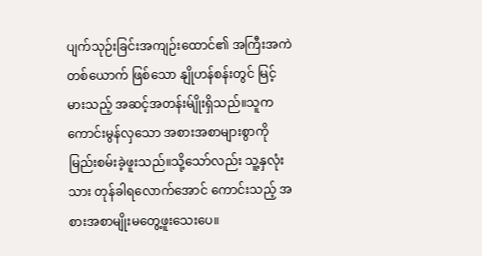ပျက်သုဉ်းခြင်းအကျဉ်းထောင်၏ အကြီးအကဲတစ်ယောက် ဖြစ်သော နျိုဟန်စန်းတွင် မြင့်မားသည့် အဆင့်အတန်းမ်ျိုးရှိသည်။သူက ကောင်းမွန်လှသော အစားအစာများစွာကို မြည်းစမ်းခဲ့ဖူးသည်။သို့သော်လည်း သူ့နှလုံးသား တုန်ခါရလောက်အောင် ကောင်းသည့် အစားအစာမျိုးမတွေ့ဖူးသေးပေ။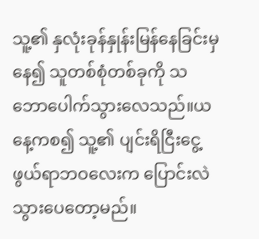သူ့၏ နှလုံးခုန်နှုန်းမြန်နေခြင်းမှ နေ၍ သူတစ်စုံတစ်ခုကို သဘောပေါက်သွားလေသည်။ယနေ့ကစ၍ သူ့၏ ပျင်းရိငြီးငွေ့ဖွယ်ရာဘဝလေးက ပြောင်းလဲသွားပေတော့မည်။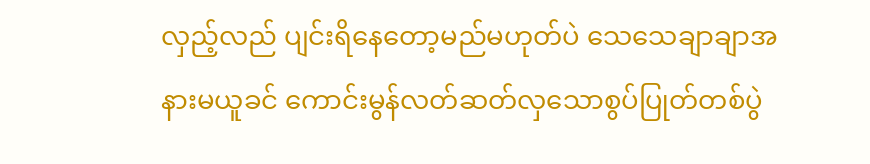လှည့်လည် ပျင်းရိနေတော့မည်မဟုတ်ပဲ သေသေချာချာအနားမယူခင် ကောင်းမွန်လတ်ဆတ်လှသောစွပ်ပြုတ်တစ်ပွဲ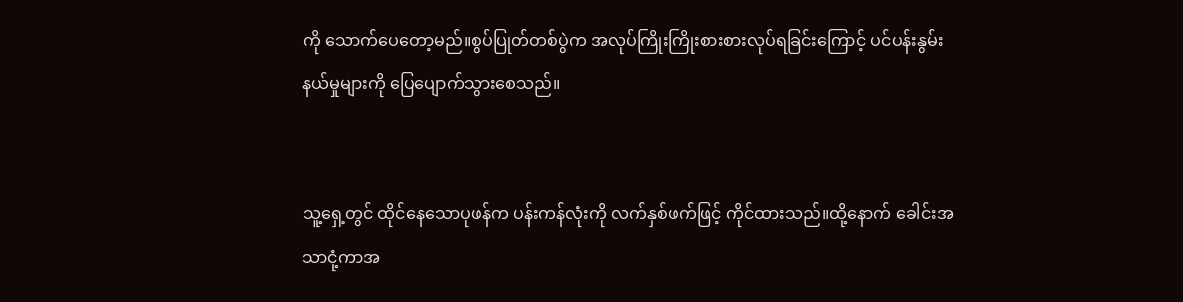ကို သောက်ပေတော့မည်။စွပ်ပြုတ်တစ်ပွဲက အလုပ်ကြိုးကြိုးစားစားလုပ်ရခြင်းကြောင့် ပင်ပန်းနွမ်းနယ်မှုများကို ပြေပျောက်သွားစေသည်။


သူ့ရှေ့တွင် ထိုင်နေသောပုဖန်က ပန်းကန်လုံးကို လက်နှစ်ဖက်ဖြင့် ကိုင်ထားသည်။ထို့နောက် ခေါင်းအသာငုံ့ကာအ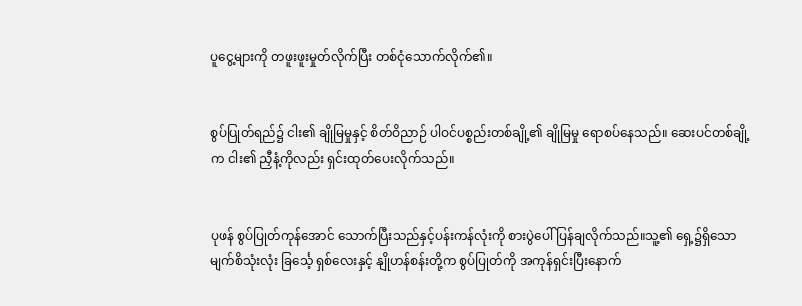ပူငွေ့များကို တဖူးဖူးမှုတ်လိုက်ပြီး တစ်ငုံသောက်လိုက်၏။


စွပ်ပြုတ်ရည်၌ ငါး၏ ချိုမြမှုနှင့် စိတ်ဝိညာဉ် ပါဝင်ပစ္စည်းတစ်ချို့၏ ချိုမြမှု ရောစပ်နေသည်။ ဆေးပင်တစ်ချို့က ငါး၏ ညှီနံ့ကိုလည်း ရှင်းထုတ်ပေးလိုက်သည်။


ပုဖန် စွပ်ပြုတ်ကုန်အောင် သောက်ပြီးသည်နှင့်ပန်းကန်လုံးကို စားပွဲပေါ် ပြန်ချလိုက်သည်။သူ့၏ ရှေ့၌ရှိသောမျက်စိသုံးလုံး ခြင်္သေ့ ရှစ်လေးနှင့် နျိုဟန်စန်းတို့က စွပ်ပြုတ်ကို အကုန်ရှင်းပြီးနောက်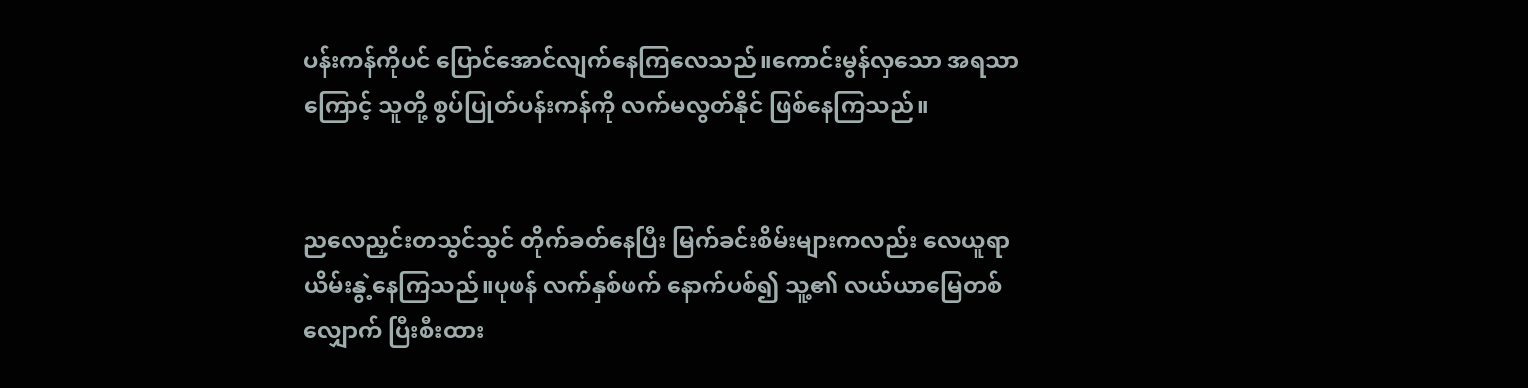ပန်းကန်ကိုပင် ပြောင်အောင်လျက်နေကြလေသည်။ကောင်းမွန်လှသော အရသာကြောင့် သူတို့ စွပ်ပြုတ်ပန်းကန်ကို လက်မလွတ်နိုင် ဖြစ်နေကြသည်။


ညလေညှင်းတသွင်သွင် တိုက်ခတ်နေပြီး မြက်ခင်းစိမ်းများကလည်း လေယူရာယိမ်းနွဲ့နေကြသည်။ပုဖန် လက်နှစ်ဖက် နောက်ပစ်၍ သူ့၏ လယ်ယာမြေတစ်လျှောက် ပြီးစီးထား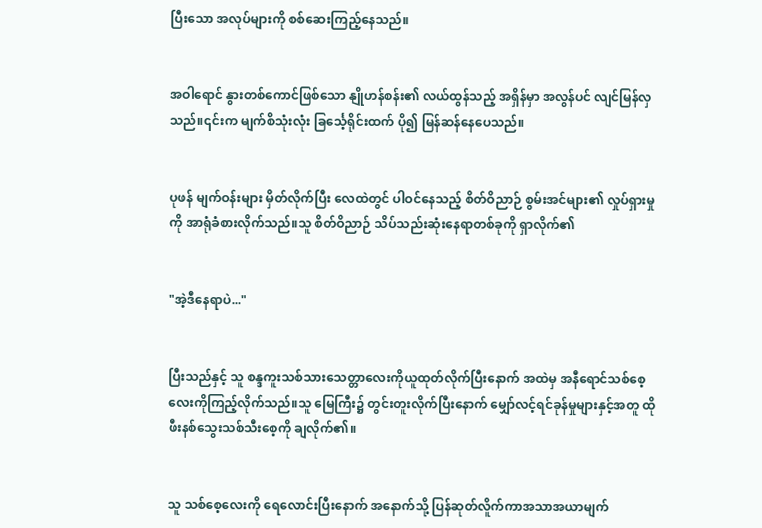ပြီးသော အလုပ်များကို စစ်ဆေးကြည့်နေသည်။


အဝါရောင် နွားတစ်ကောင်ဖြစ်သော နျိုဟန်စန်း၏ လယ်ထွန်သည့် အရှိန်မှာ အလွန်ပင် လျင်မြန်လှသည်။၎င်းက မျက်စိသုံးလုံး ခြင်္သေ့ရိုင်းထက် ပို၍ မြန်ဆန်နေပေသည်။


ပုဖန် မျက်ဝန်းများ မှိတ်လိုက်ပြီး လေထဲတွင် ပါဝင်နေသည့် စိတ်ဝိညာဉ် စွမ်းအင်များ၏ လှုပ်ရှားမှုကို အာရုံခံစားလိုက်သည်။သူ စိတ်ဝိညာဉ် သိပ်သည်းဆုံးနေရာတစ်ခုကို ရှာလိုက်၏


"အဲ့ဒီနေရာပဲ..."


ပြီးသည်နှင့် သူ စန္ဒကူးသစ်သားသေတ္တာလေးကိုယူထုတ်လိုက်ပြီးနောက် အထဲမှ အနီရောင်သစ်စေ့လေးကိုကြည့်လိုက်သည်။သူ မြေကြီး၌ တွင်းတူးလိုက်ပြီးနောက် မျှော်လင့်ရင်ခုန်မှုများနှင့်အတူ ထိုဖီးနစ်သွေးသစ်သီးစေ့ကို ချလိုက်၏။


သူ သစ်စေ့လေးကို ရေလောင်းပြီးနောက် အနောက်သို့ ပြန်ဆုတ်လိူက်ကာအသာအယာမျက်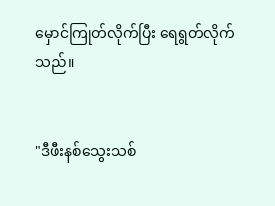မှောင်ကြုတ်လိုက်ပြီး ရေရွတ်လိုက်သည်။


"ဒီဖီးနစ်သွေးသစ်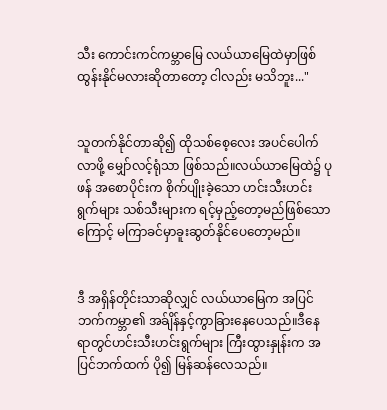သီး ကောင်းကင်ကမ္ဘာမြေ လယ်ယာမြေထဲမှာဖြစ်ထွန်းနိုင်မလားဆိုတာတော့ ငါလည်း မသိဘူး..."


သူတက်နိုင်တာဆို၍ ထိုသစ်စေ့လေး အပင်ပေါက်လာဖို့ မျှော်လင့်ရုံသာ ဖြစ်သည်။လယ်ယာမြေထဲ၌ ပုဖန် အစောပိုင်းက စိုက်ပျိုးခဲ့သော ဟင်းသီးဟင်းရွက်များ သစ်သီးများက ရင့်မှည့်တော့မည်ဖြစ်သောကြောင့် မကြာခင်မှာခူးဆွတ်နိုင်ပေတော့မည်။


ဒီ အရှိန်တိုင်းသာဆိုလျှင် လယ်ယာမြေက အပြင်ဘက်ကမ္ဘာ၏ အခ်ျိန်နှင့်ကွာခြားနေပေသည်။ဒီနေရာတွင်ဟင်းသီးဟင်းရွက်များ ကြီးထွားနှုန်းက အပြင်ဘက်ထက် ပို၍ မြန်ဆန်လေသည်။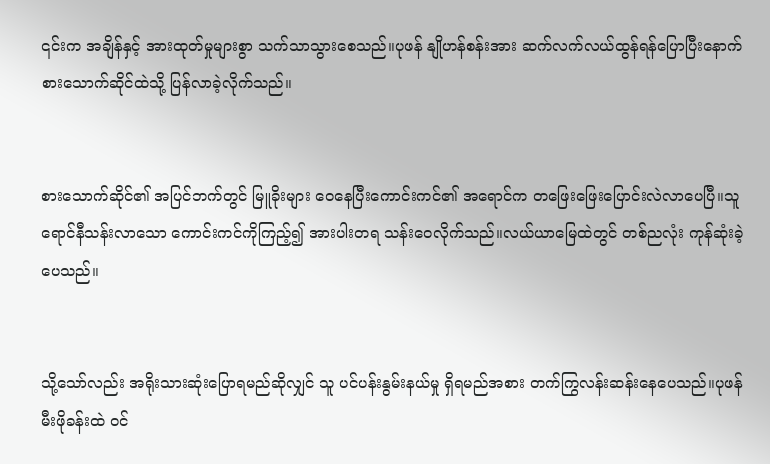၎င်းက အချိန်နှင့် အားထုတ်မှုများစွာ သက်သာသွားစေသည်။ပုဖန် နျိုဟန်စန်းအား ဆက်လက်လယ်ထွန်ရန်ပြောပြီးနောက် စားသောက်ဆိုင်ထဲသို့ ပြန်လာခဲ့လိုက်သည်။


စားသောက်ဆိုင်၏ အပြင်ဘက်တွင် မြူခိုးများ ဝေနေပြီးကောင်းကင်၏ အရောင်က တဖြေးဖြေးပြောင်းလဲလာပေပြီ။သူရောင်နီသန်းလာသော ကောင်းကင်ကိုကြည့်၍ အားပါးတရ သန်းဝေလိုက်သည်။လယ်ယာမြေထဲတွင် တစ်ညလုံး ကုန်ဆုံးခဲ့ပေသည်။


သို့သော်လည်း အရိုးသားဆုံးပြောရမည်ဆိုလျှင် သူ ပင်ပန်းနွမ်းနယ်မှု ရှိရမည်အစား တက်ကြွလန်းဆန်းနေပေသည်။ပုဖန် မီးဖိုခန်းထဲ ဝင်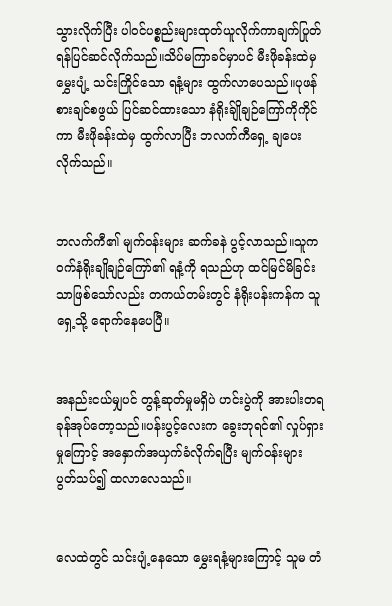သွားလိုက်ပြီး ပါဝင်ပစ္စည်းများထုတ်ယူလိုက်ကာချက်ပြုတ်ရန်ပြင်ဆင်လိုက်သည်။သိပ်မကြာခင်မှာပင် မီးဖိုခန်းထဲမှ မွှေးပျံ့ သင်းကြိုင်သော ရနံ့များ ထွက်လာပေသည်။ပုဖန် စားချင်စဖွယ် ပြင်ဆင်ထားသော နံရိုးခ်ျိုချဉ်ကြော်ကိုကိုင်ကာ မီးဖိုခန်းထဲမှ ထွက်လာပြီး ဘလက်ကီရှေ့ ချပေးလိုက်သည်။


ဘလက်ကီ၏ မျက်ဝန်းများ ဆက်ခနဲ ပွင့်လာသည်။သူက ဝက်နံရိုးချိုချဉ်ကြော်၏ ရနံ့ကို ရသည်ဟု ထင်မြင်မိခြင်းသာဖြစ်သော်လည်း တကယ်တမ်းတွင် နံရိုးပန်းကန်က သူရှေ့သို့ ရောက်နေပေပြီ။


အနည်းငယ်မျှပင် တွန့်ဆုတ်မှုမရှိပဲ ဟင်းပွဲကို အားပါးတရ ခုန်အုပ်တော့သည်။ပန်းပွင့်လေးက ခွေးဘုရင်၏ လှုပ်ရှားမှုကြောင့် အနှောက်အယှက်ခံလိုက်ရပြီး မျက်ဝန်းများ ပွတ်သပ်၍ ထလာလေသည်။


လေထဲတွင် သင်းပျံ့နေသော မွှေးရနံ့များကြောင့် သူမ တံ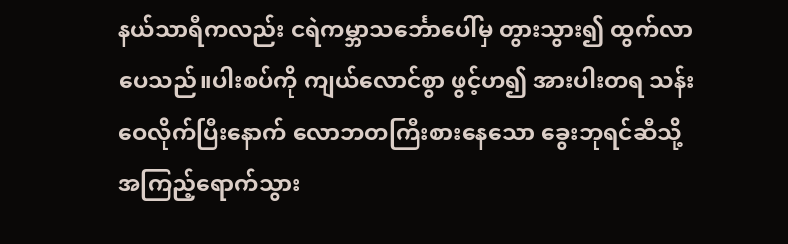နယ်သာရီကလည်း ငရဲကမ္ဘာသင်္ဘောပေါ်မှ တွားသွား၍ ထွက်လာပေသည်။ပါးစပ်ကို ကျယ်လောင်စွာ ဖွင့်ဟ၍ အားပါးတရ သန်းဝေလိုက်ပြီးနောက် လောဘတကြီးစားနေသော ခွေးဘုရင်ဆီသို့ အကြည့်ရောက်သွား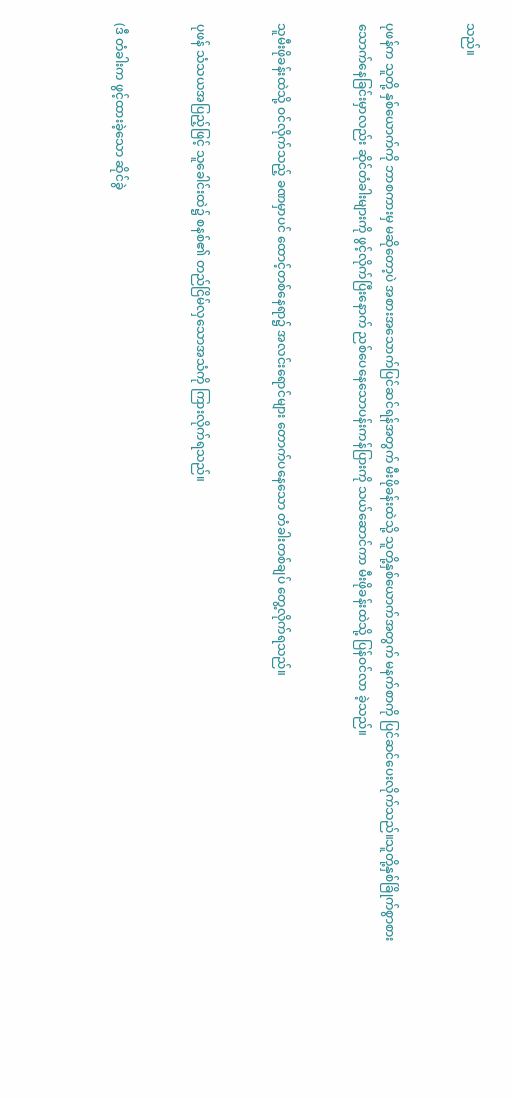သည်။


ပုဖန်က သူတို့ နှစ်ယောက်ကို ဘာစကားမှ မဆိုတော့ပဲ အစားအသောက်ပြင်ဆင်ရန်အတွက် မီးဖိုခန်းထဲသို့ သူတို့နှစ်ယောက်အတွက် မနက်စာကို ပြင်ဆင်ပေးလိုက်သည်။သူတို့နှစ်ခြိုက်စွာစားသောက်နေခြင်းမှာလည်း ဆိုင်တံခါးများကို ဖွင့်လိုက်ပြီးနောက် ညစ်ပေနေသောပန်းကန်ပြားကို သယ်ဆောင်ကာ မီးဖိုခန်းထဲသို့ ပြန်ဝင်လာ ခဲ့သည်။


သူမီးဖိုခန်းထဲသို့ ဝင်လိုက်သည့် ခဏမှာပင် ထောင့်တစ်နေရာ၌ အလင်းရောင်များ တောက်ပနေသော တံခါးတစ်ချပ် တွေ့လိုက်ရသည်။


ပုဖန် သံသယအပြည့်ဖြင့် သူခေါင်းထဲ၌ စနစ်၏ တည်ငြိမ်လှသောအသံကို ကြားလိုက်ရသည်။


(ဒီ တံခါးက ဖွင့်ထားခဲ့သော ဆိုင်ခွဲ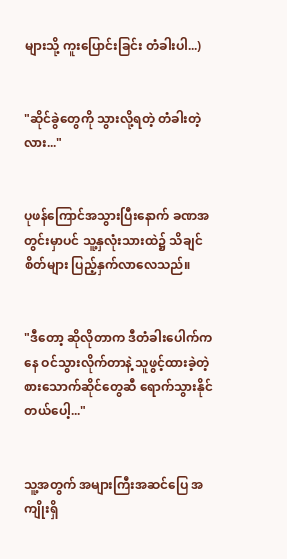များသို့ ကူးပြောင်းခြင်း တံခါးပါ...)


"ဆိုင်ခွဲတွေကို သွားလို့ရတဲ့ တံခါးတဲ့လား..."


ပုဖန်ကြောင်အသွားပြီးနောက် ခဏအတွင်းမှာပင် သူ့နှလုံးသားထဲ၌ သိချင်စိတ်များ ပြည့်နှက်လာလေသည်။


"ဒီတော့ ဆိုလိုတာက ဒီတံခါးပေါက်ကနေ ဝင်သွားလိုက်တာနဲ့ သူဖွင့်ထားခဲ့တဲ့ စားသောက်ဆိုင်တွေဆီ ရောက်သွားနိုင်တယ်ပေါ့..."


သူ့အတွက် အများကြီးအဆင်ပြေ အကျိုးရှိ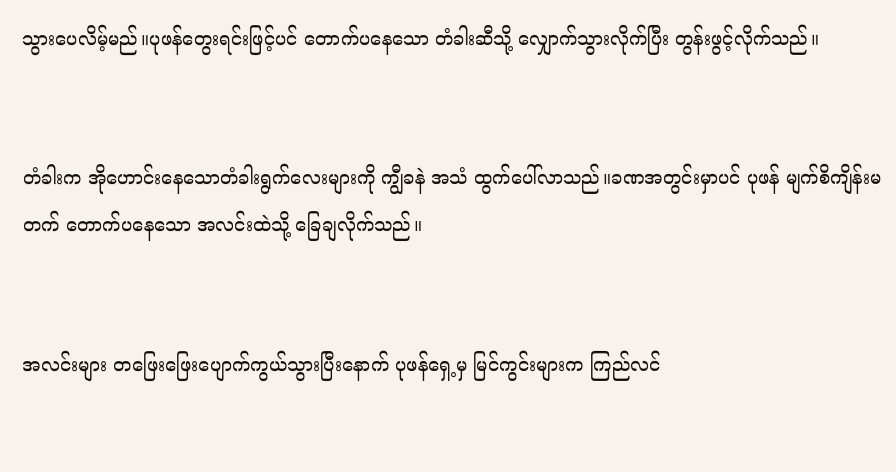သွားပေလိမ့်မည်။ပုဖန်တွေးရင်းဖြင့်ပင် တောက်ပနေသော တံခါးဆီသို့ လျှောက်သွားလိုက်ပြီး တွန်းဖွင့်လိုက်သည်။


တံခါးက အိုဟောင်းနေသောတံခါးရွက်လေးများကို ကျွီခနဲ အသံ ထွက်ပေါ်လာသည်။ခဏအတွင်းမှာပင် ပုဖန် မျက်စိကျိန်းမတက် တောက်ပနေသော အလင်းထဲသို့ ခြေချလိုက်သည်။


အလင်းများ တဖြေးဖြေးပျောက်ကွယ်သွားပြီးနောက် ပုဖန်ရှေ့မှ မြင်ကွင်းများက ကြည်လင်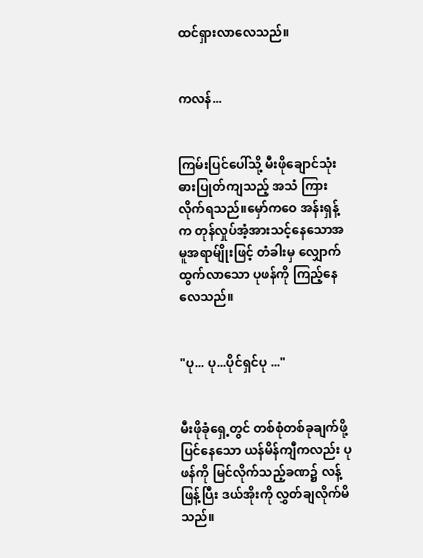ထင်ရှားလာလေသည်။


ကလန်...


ကြမ်းပြင်ပေါ်သို့ မီးဖိုချောင်သုံး ဓားပြုတ်ကျသည့် အသံ ကြားလိုက်ရသည်။မှော်ကဝေ အန်းရှန့်က တုန်လှုပ်အံ့အားသင့်နေသောအမူအရာမ်ျိုးဖြင့် တံခါးမှ လျှောက်ထွက်လာသော ပုဖန်ကို ကြည့်နေလေသည်။


"ပု... ပု...ပိုင်ရှင်ပု ..."


မီးဖိုခုံရှေ့တွင် တစ်စုံတစ်ခုချက်ဖို့ ပြင်နေသော ယန်မိန်ကျီကလည်း ပုဖန်ကို မြင်လိုက်သည့်ခဏ၌ လန့်ဖြန့်ပြီး ဒယ်အိုးကို လွှတ်ချလိုက်မိသည်။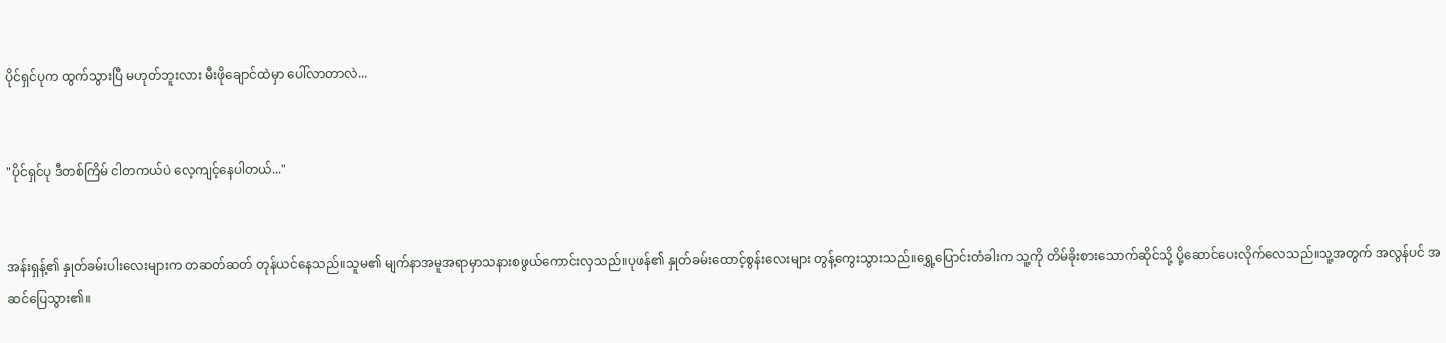ပိုင်ရှင်ပုက ထွက်သွားပြီ မဟုတ်ဘူးလား မီးဖိုချောင်ထဲမှာ ပေါ်လာတာလဲ...


"ပိုင်ရှင်ပု ဒီတစ်ကြိမ် ငါတကယ်ပဲ လေ့ကျင့်နေပါတယ်..."


အန်းရှန့်၏ နှုတ်ခမ်းပါးလေးများက တဆတ်ဆတ် တုန်ယင်နေသည်။သူမ၏ မျက်နာအမူအရာမှာသနားစဖွယ်ကောင်းလှသည်။ပုဖန်၏ နှုတ်ခမ်းထောင့်စွန်းလေးများ တွန့်ကွေးသွားသည်။ရွှေ့ပြောင်းတံခါးက သူ့ကို တိမ်ခိုးစားသောက်ဆိုင်သို့ ပို့ဆောင်ပေးလိုက်လေသည်။သူ့အတွက် အလွန်ပင် အဆင်ပြေသွား၏။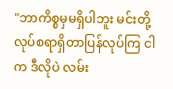"ဘာကိစ္စမှမရှိပါဘူး မင်းတို့ လုပ်စရာရှိတာပြန်လုပ်ကြ ငါက ဒီလိုပဲ လမ်း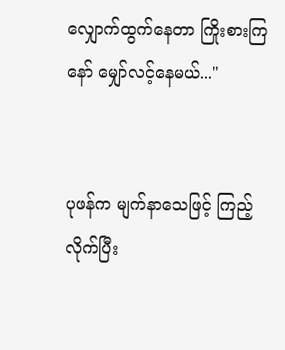လျှောက်ထွက်နေတာ ကြိုးစားကြနော် မျှော်လင့်နေမယ်..."


ပုဖန်က မျက်နာသေဖြင့် ကြည့်လိုက်ပြီး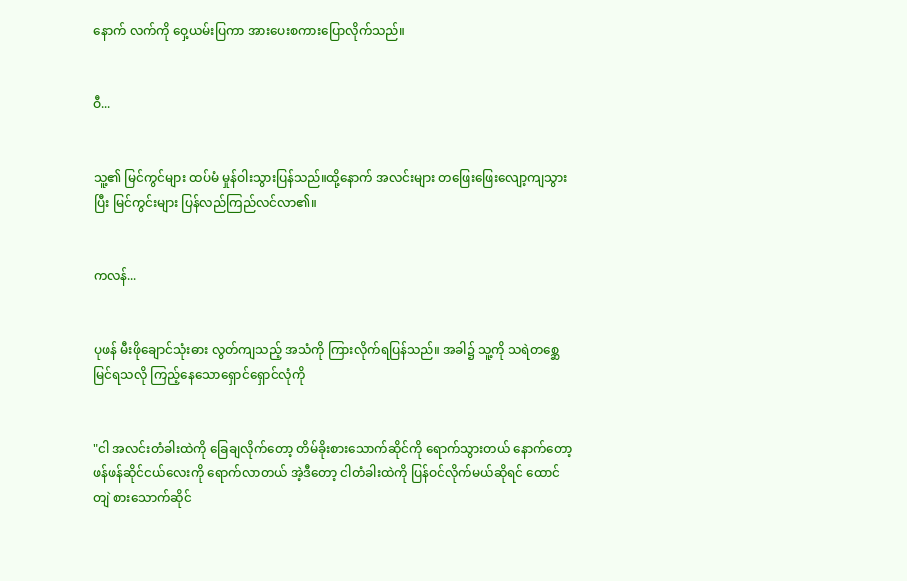နောက် လက်ကို ဝှေ့ယမ်းပြကာ အားပေးစကားပြောလိုက်သည်။


ဝီ...


သူ့၏ မြင်ကွင်များ ထပ်မံ မှုန်ဝါးသွားပြန်သည်။ထို့နောက် အလင်းများ တဖြေးဖြေးလျော့ကျသွားပြီး မြင်ကွင်းများ ပြန်လည်ကြည်လင်လာ၏။


ကလန်...


ပုဖန် မီးဖိုချောင်သုံးဓား လွတ်ကျသည့် အသံကို ကြားလိုက်ရပြန်သည်။ အခါ၌ သူ့ကို သရဲတစ္ဆေမြင်ရသလို ကြည့်နေသောရှောင်ရှောင်လုံကို


"ငါ အလင်းတံခါးထဲကို ခြေချလိုက်တော့ တိမ်ခိုးစားသောက်ဆိုင်ကို ရောက်သွားတယ် နောက်တော့ ဖန်ဖန်ဆိုင်ငယ်လေးကို ရောက်လာတယ် အဲ့ဒီတော့ ငါတံခါးထဲကို ပြန်ဝင်လိုက်မယ်ဆိုရင် ထောင်တျဲ စားသောက်ဆိုင်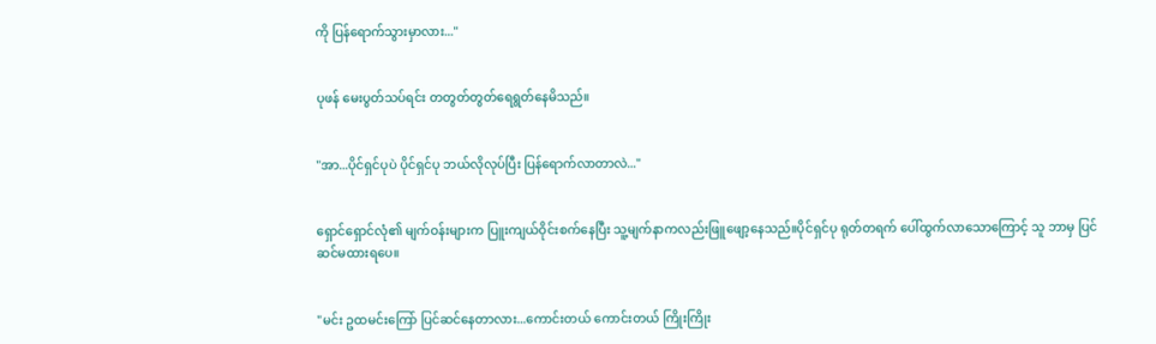ကို ပြန်ရောက်သွားမှာလား..."


ပုဖန် မေးပွတ်သပ်ရင်း တတွတ်တွတ်ရေရွတ်နေမိသည်။


"အာ...ပိုင်ရှင်ပုပဲ ပိုင်ရှင်ပု ဘယ်လိုလုပ်ပြီး ပြန်ရောက်လာတာလဲ..."


ရှောင်ရှောင်လုံ၏ မျက်ဝန်းများက ပြူးကျယ်ဝိုင်းစက်နေပြီး သူ့မျက်နာကလည်းဖြူဖျော့နေသည်။ပိုင်ရှင်ပု ရုတ်တရက် ပေါ်ထွက်လာသောကြောင့် သူ ဘာမှ ပြင်ဆင်မထားရပေ။


"မင်း ဥထမင်းကြော် ပြင်ဆင်နေတာလား...ကောင်းတယ် ကောင်းတယ် ကြိုးကြိုး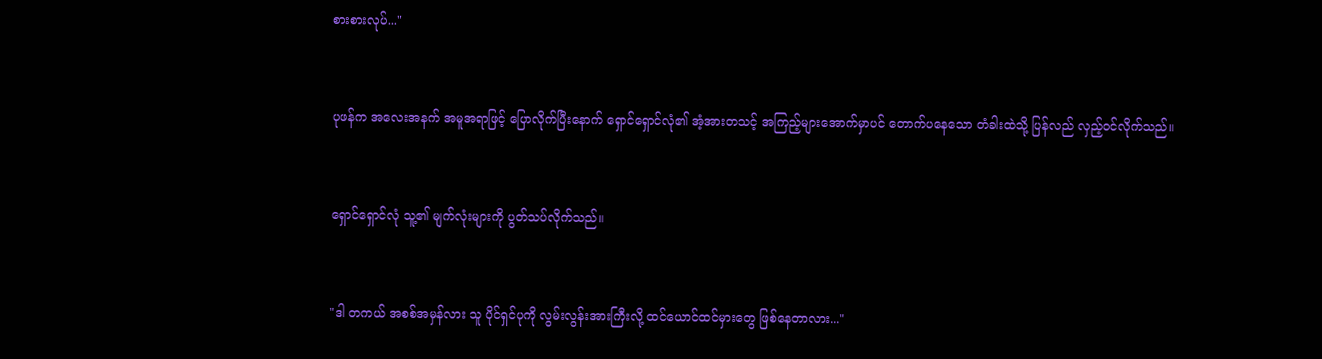စားစားလုပ်..."


ပုဖန်က အလေးအနက် အမူအရာဖြင့် ပြောလိုက်ပြီးနောက် ရှောင်ရှောင်လုံ၏ အံ့အားတသင့် အကြည့်များအောက်မှာပင် တောက်ပနေသော တံခါးထဲသို့ ပြန်လည် လှည့်ဝင်လိုက်သည်။


ရှောင်ရှောင်လုံ သူ့၏ မျက်လုံးများကို ပွတ်သပ်လိုက်သည်။


"ဒါ တကယ် အစစ်အမှန်လား သူ ပိုင်ရှင်ပုကို လွမ်းလွန်းအားကြီးလို့ ထင်ယောင်ထင်မှားတွေ ဖြစ်နေတာလား..."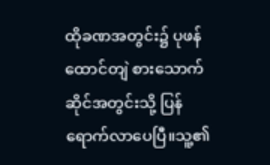ထိုခဏအတွင်း၌ ပုဖန် ထောင်တျဲ စားသောက်ဆိုင်အတွင်းသို့ ပြန်ရောက်လာပေပြီ။သူ့၏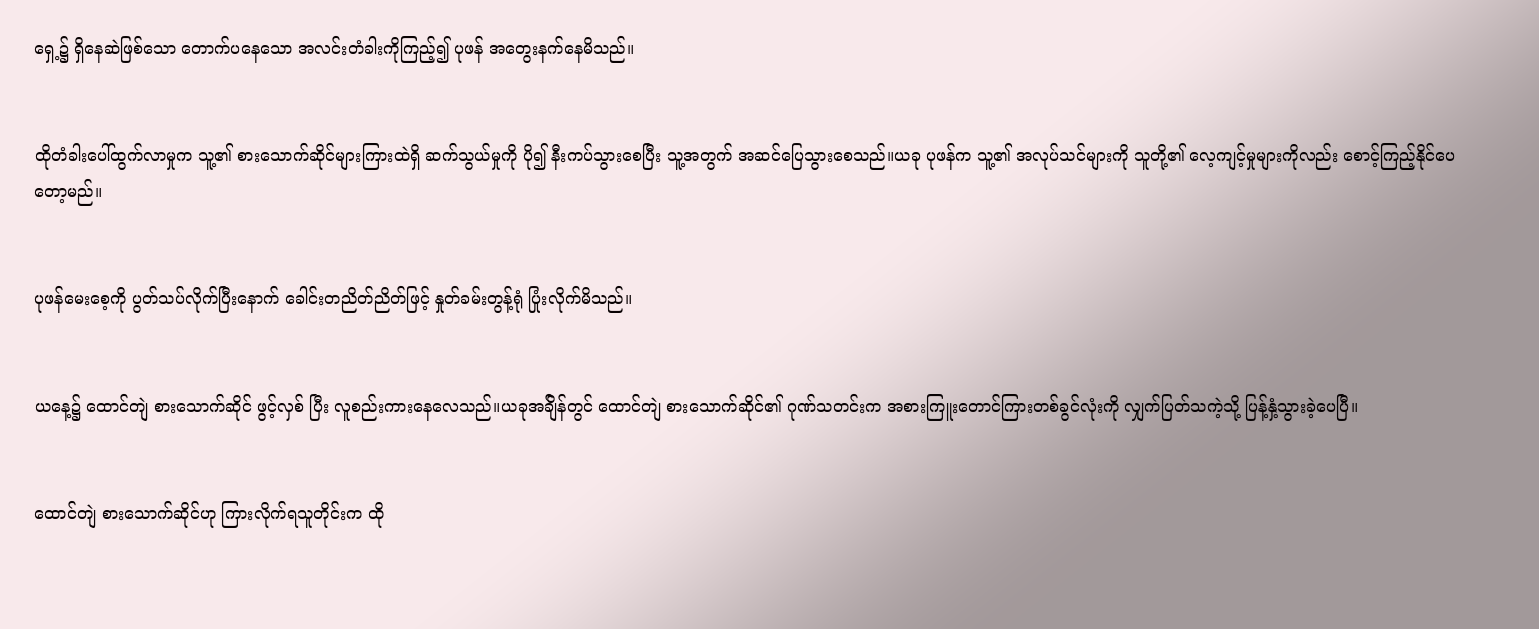ရှေ့၌ ရှိနေဆဲဖြစ်သော တောက်ပနေသော အလင်းတံခါးကိုကြည့်၍ ပုဖန် အတွေးနက်နေမိသည်။


ထိုတံခါးပေါ်ထွက်လာမှုက သူ့၏ စားသောက်ဆိုင်များကြားထဲရှိ ဆက်သွယ်မှုကို ပို၍ နီးကပ်သွားစေပြီး သူ့အတွက် အဆင်ပြေသွားစေသည်။ယခု ပုဖန်က သူ့၏ အလုပ်သင်များကို သူတို့၏ လေ့ကျင့်မှုများကိုလည်း စောင့်ကြည့်နိုင်ပေတော့မည်။


ပုဖန်မေးစေ့ကို ပွတ်သပ်လိုက်ပြီးနောက် ခေါင်းတညိတ်ညိတ်ဖြင့် နှုတ်ခမ်းတွန့်ရုံ ပြုံးလိုက်မိသည်။


ယနေ့၌ ထောင်တျဲ စားသောက်ဆိုင် ဖွင့်လှစ် ပြီး လူစည်းကားနေလေသည်။ယခုအခ်ျိန်တွင် ထောင်တျဲ စားသောက်ဆိုင်၏ ဂုဏ်သတင်းက အစားကြူးတောင်ကြားတစ်ခွင်လုံးကို လျှက်ပြတ်သကဲ့သို့ ပြန့်နှံ့သွားခဲ့ပေပြီ။


ထောင်တျဲ စားသောက်ဆိုင်ဟု ကြားလိုက်ရသူတိုင်းက ထို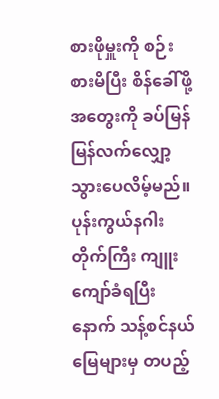စားဖိုမှူးကို စဉ်းစားမိပြီး စိန်ခေါ်ဖို့အတွေးကို ခပ်မြန်မြန်လက်လျှော့သွားပေလိမ့်မည်။ပုန်းကွယ်နဂါးတိုက်ကြီး ကျူးကျော်ခံရပြီးနောက် သန့်စင်နယ်မြေများမှ တပည့်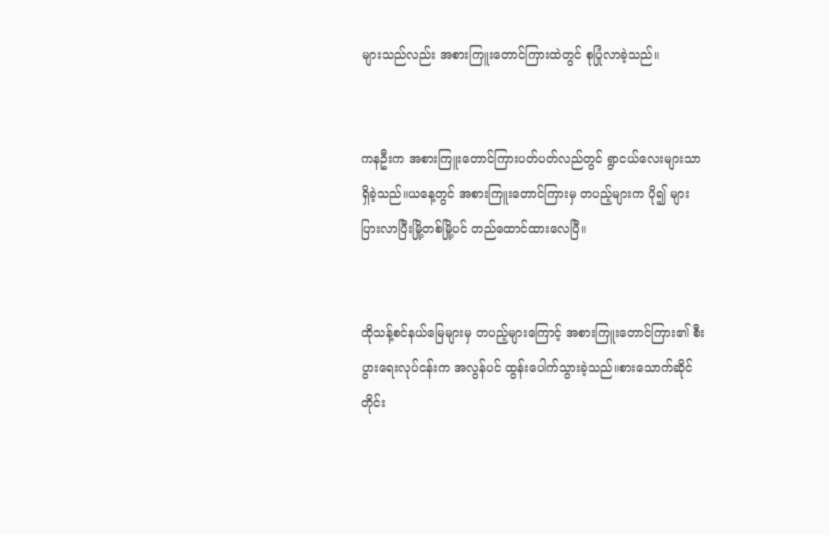များသည်လည်း အစားကြူးတောင်ကြားထဲတွင် စုပြုံလာခဲ့သည်။


ကနဦးက အစားကြူးတောင်ကြားပတ်ပတ်လည်တွင် ရွာငယ်လေးများသာရှိခဲ့သည်။ယနေ့တွင် အစားကြူးတောင်ကြားမှ တပည့်များက ပို၍ များပြားလာပြီးမြို့တစ်မြို့ပင် တည်ထောင်ထားလေပြီ။


ထိုသန့်စင်နယ်မြေများမှ တပည့်များကြောင့် အစားကြူးတောင်ကြား၏ စီးပွားရေးလုပ်ငန်းက အလွန်ပင် ထွန်းပေါက်သွားခဲ့သည်။စားသောက်ဆိုင်တိုင်း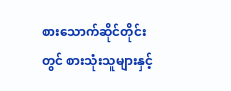စားသောက်ဆိုင်တိုင်းတွင် စားသုံးသူများနှင့်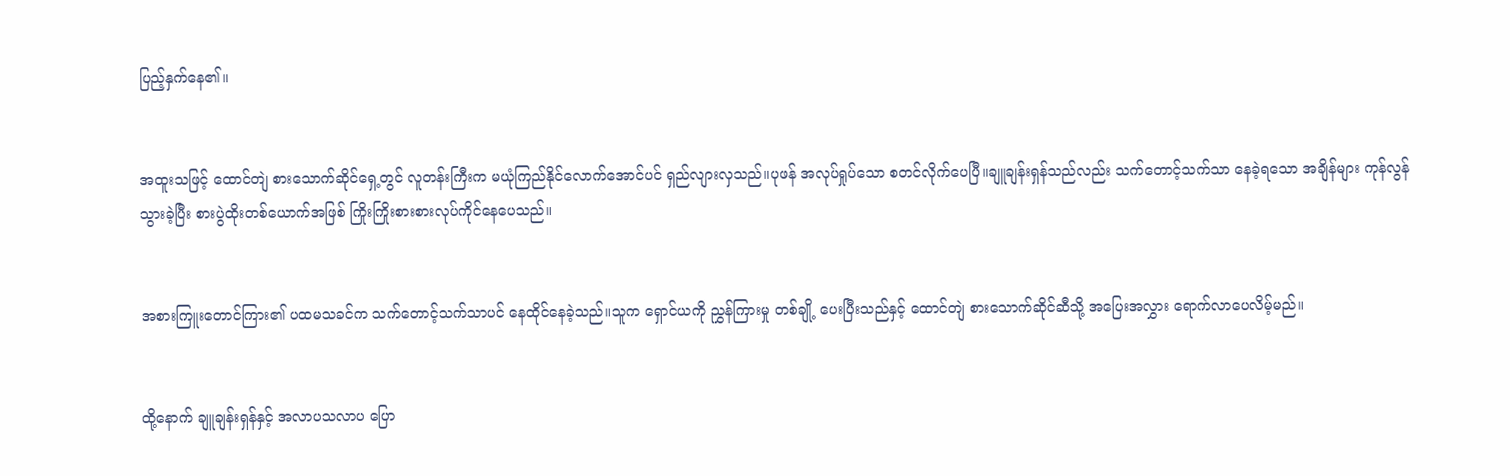ပြည့်နှက်နေ၏။


အထူးသဖြင့် ထောင်တျဲ စားသောက်ဆိုင်ရှေ့တွင် လူတန်းကြီးက မယုံကြည်နိုင်လောက်အောင်ပင် ရှည်လျားလှသည်။ပုဖန် အလုပ်ရှုပ်သော စတင်လိုက်ပေပြီ။ချူချန်းရှန်သည်လည်း သက်တောင့်သက်သာ နေခဲ့ရသော အချိန်များ ကုန်လွန်သွားခဲ့ပြီး စားပွဲထိုးတစ်ယောက်အဖြစ် ကြိုးကြိုးစားစားလုပ်ကိုင်နေပေသည်။


အစားကြူးတောင်ကြား၏ ပထမသခင်က သက်တောင့်သက်သာပင် နေထိုင်နေခဲ့သည်။သူက ရှောင်ယကို ညွှန်ကြားမှု တစ်ချို့ ပေးပြီးသည်နှင့် ထောင်တျဲ စားသောက်ဆိုင်ဆီသို့ အပြေးအလွှား ရောက်လာပေလိမ့်မည်။


ထို့နောက် ချူချန်းရှန်နှင့် အလာပသလာပ ပြော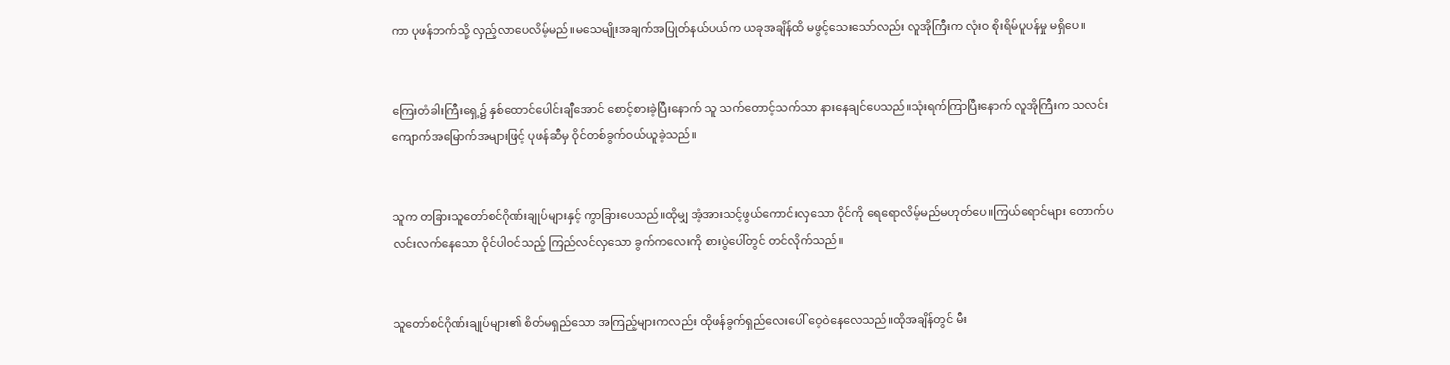ကာ ပုဖန်ဘက်သို့ လှည့်လာပေလိမ့်မည်။မသေမျိုးအချက်အပြုတ်နယ်ပယ်က ယခုအချိန်ထိ မဖွင့်သေးသော်လည်း လူအိုကြီးက လုံးဝ စိုးရိမ်ပူပန်မှု မရှိပေ။


ကြေးတံခါးကြီးရှေ့၌ နှစ်ထောင်ပေါင်းချီအောင် စောင့်စားခဲ့ပြီးနောက် သူ သက်တောင့်သက်သာ နားနေချင်ပေသည်။သုံးရက်ကြာပြီးနောက် လူအိုကြီးက သလင်းကျောက်အမြောက်အများဖြင့် ပုဖန်ဆီမှ ဝိုင်တစ်ခွက်ဝယ်ယူခဲ့သည်။


သူက တခြားသူတော်စင်ဂိုဏ်းချုပ်များနှင့် ကွာခြားပေသည်။ထိုမျှ အံ့အားသင့်ဖွယ်ကောင်းလှသော ဝိုင်ကို ရေရောလိမ့်မည်မဟုတ်ပေ။ကြယ်ရောင်များ တောက်ပလင်းလက်နေသော ဝိုင်ပါဝင်သည့် ကြည်လင်လှသော ခွက်ကလေးကို စားပွဲပေါ်တွင် တင်လိုက်သည်။


သူတော်စင်ဂိုဏ်းချုပ်များ၏ စိတ်မရှည်သော အကြည့်များကလည်း ထိုဖန်ခွက်ရှည်လေးပေါ် ဝေ့ဝဲနေလေသည်။ထိုအချိန်တွင် မီး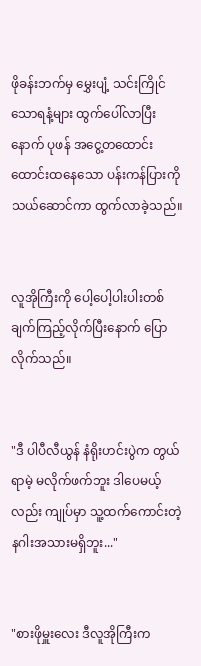ဖိုခန်းဘက်မှ မွှေးပျံ့ သင်းကြိုင်သောရနံ့များ ထွက်ပေါ်လာပြီးနောက် ပုဖန် အငွေ့တထောင်းထောင်းထနေသော ပန်းကန်ပြားကို သယ်ဆောင်ကာ ထွက်လာခဲ့သည်။


လူအိုကြီးကို ပေါ့ပေါ့ပါးပါးတစ်ချက်ကြည့်လိုက်ပြီးနောက် ပြောလိုက်သည်။


"ဒီ ပါပီလီယွန် နံရိုးဟင်းပွဲက တွယ်ရာမဲ့ မလိုက်ဖက်ဘူး ဒါပေမယ့်လည်း ကျုပ်မှာ သူ့ထက်ကောင်းတဲ့ နဂါးအသားမရှိဘူး..."


"စားဖိုမှူးလေး ဒီလူအိုကြီးက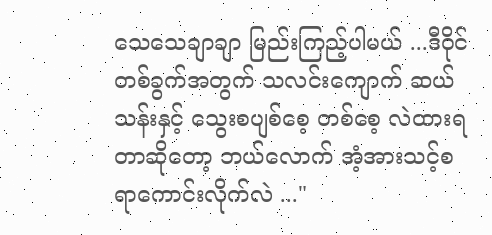သေသေချာချာ မြည်းကြည့်ပါမယ် ...ဒီဝိုင်တစ်ခွက်အတွက် သလင်းကျောက် ဆယ်သန်းနှင့် သွေးစပျစ်စေ့ တစ်စေ့ လဲထားရတာဆိုတော့ ဘယ်လောက် အံ့အားသင့်စရာကောင်းလိုက်လဲ ..."